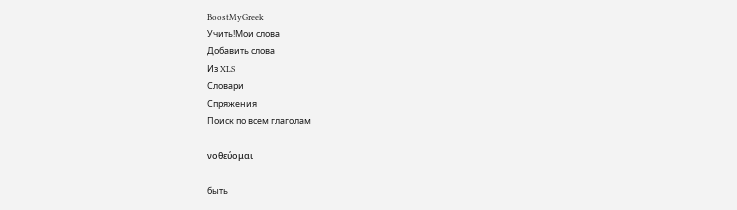BoostMyGreek
Учить!Мои слова
Добавить слова
Из XLS
Словари
Спряжения
Поиск по всем глаголам

νοθεύομαι

быть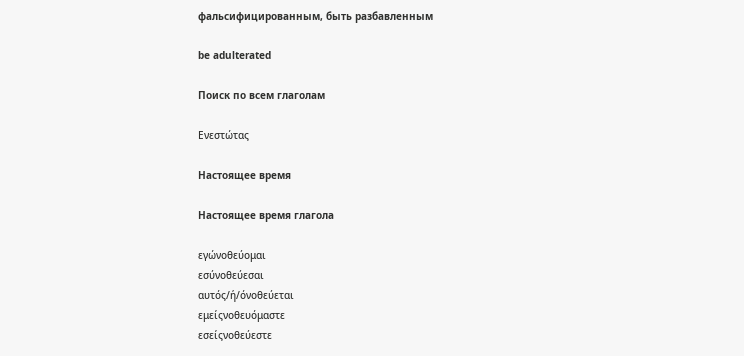фальсифицированным, быть разбавленным

be adulterated

Поиск по всем глаголам

Ενεστώτας

Настоящее время

Настоящее время глагола

εγώνοθεύομαι
εσύνοθεύεσαι
αυτός/ή/όνοθεύεται
εμείςνοθευόμαστε
εσείςνοθεύεστε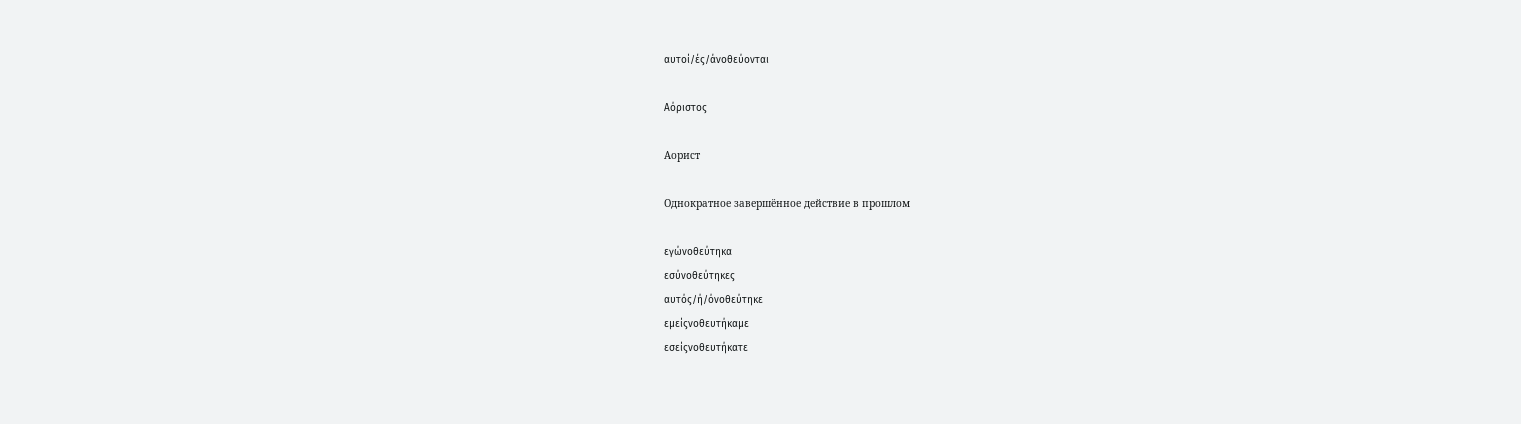αυτοί/ές/άνοθεύονται

Αόριστος

Аорист

Однократное завершённое действие в прошлом

εγώνοθεύτηκα
εσύνοθεύτηκες
αυτός/ή/όνοθεύτηκε
εμείςνοθευτήκαμε
εσείςνοθευτήκατε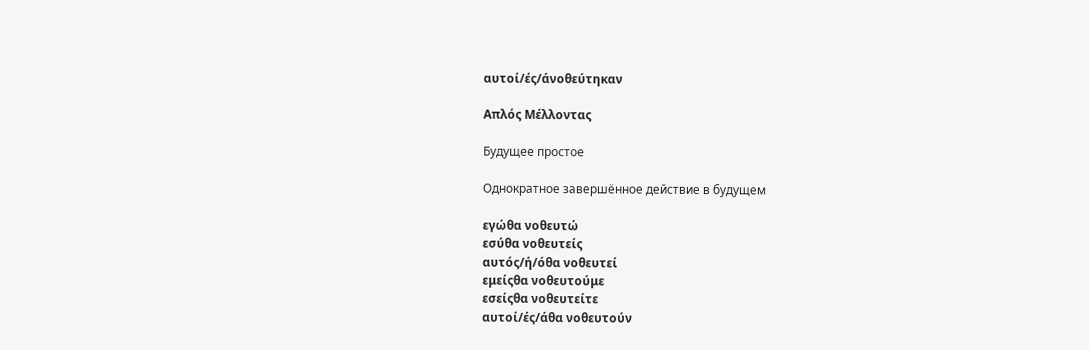αυτοί/ές/άνοθεύτηκαν

Απλός Μέλλοντας

Будущее простое

Однократное завершённое действие в будущем

εγώθα νοθευτώ
εσύθα νοθευτείς
αυτός/ή/όθα νοθευτεί
εμείςθα νοθευτούμε
εσείςθα νοθευτείτε
αυτοί/ές/άθα νοθευτούν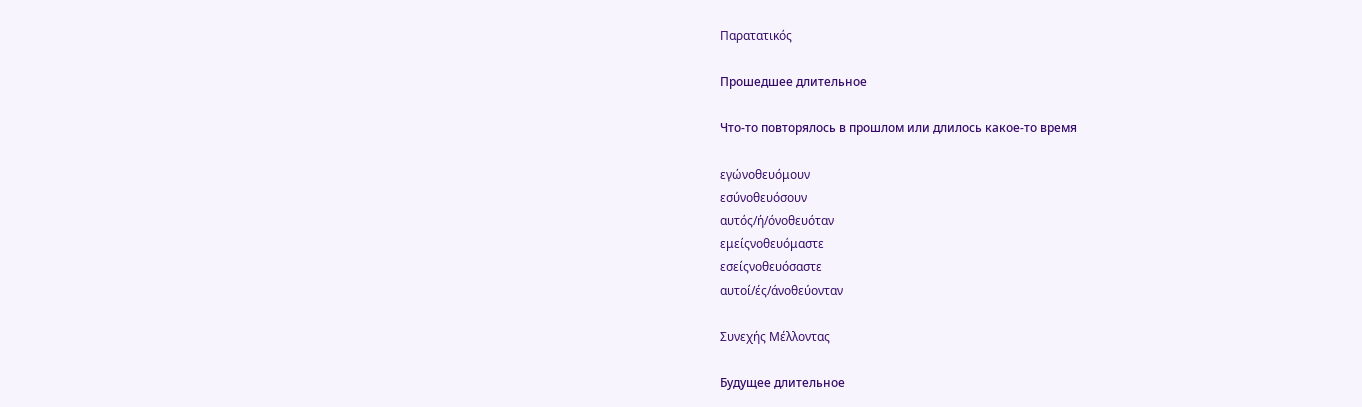Παρατατικός

Прошедшее длительное

Что-то повторялось в прошлом или длилось какое-то время

εγώνοθευόμουν
εσύνοθευόσουν
αυτός/ή/όνοθευόταν
εμείςνοθευόμαστε
εσείςνοθευόσαστε
αυτοί/ές/άνοθεύονταν

Συνεχής Μέλλοντας

Будущее длительное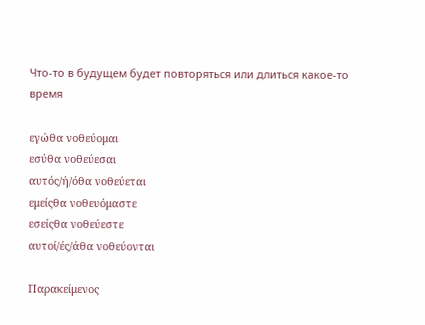Что-то в будущем будет повторяться или длиться какое-то время

εγώθα νοθεύομαι
εσύθα νοθεύεσαι
αυτός/ή/όθα νοθεύεται
εμείςθα νοθευόμαστε
εσείςθα νοθεύεστε
αυτοί/ές/άθα νοθεύονται

Παρακείμενος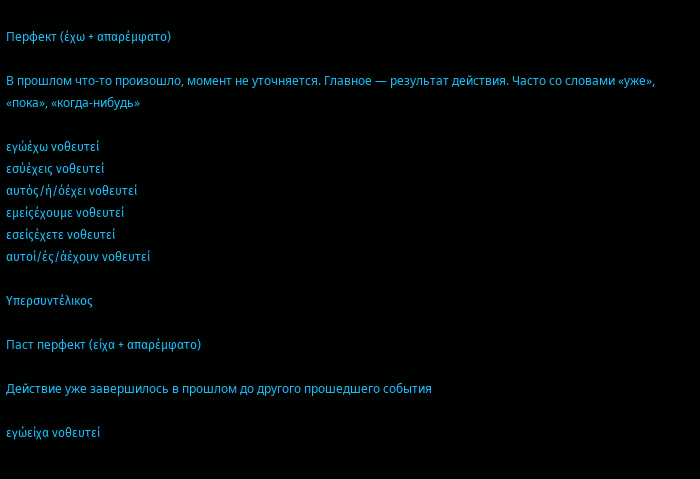Перфект (έχω + απαρέμφατο)

В прошлом что-то произошло, момент не уточняется. Главное — результат действия. Часто со словами «уже», «пока», «когда-нибудь»

εγώέχω νοθευτεί
εσύέχεις νοθευτεί
αυτός/ή/όέχει νοθευτεί
εμείςέχουμε νοθευτεί
εσείςέχετε νοθευτεί
αυτοί/ές/άέχουν νοθευτεί

Υπερσυντέλικος

Паст перфект (είχα + απαρέμφατο)

Действие уже завершилось в прошлом до другого прошедшего события

εγώείχα νοθευτεί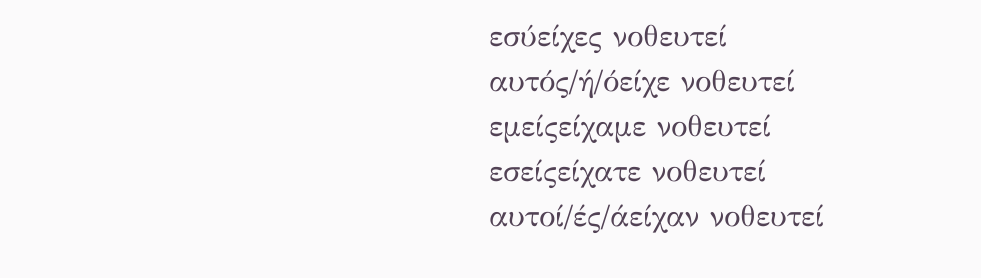εσύείχες νοθευτεί
αυτός/ή/όείχε νοθευτεί
εμείςείχαμε νοθευτεί
εσείςείχατε νοθευτεί
αυτοί/ές/άείχαν νοθευτεί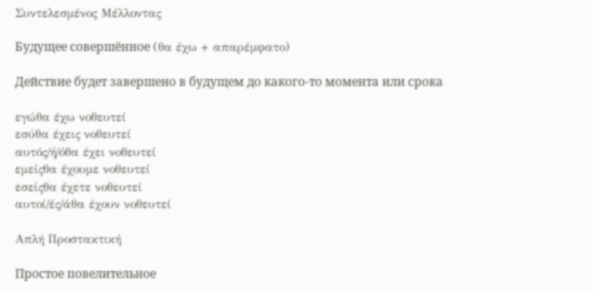Συντελεσμένος Μέλλοντας

Будущее совершённое (θα έχω + απαρέμφατο)

Действие будет завершено в будущем до какого-то момента или срока

εγώθα έχω νοθευτεί
εσύθα έχεις νοθευτεί
αυτός/ή/όθα έχει νοθευτεί
εμείςθα έχουμε νοθευτεί
εσείςθα έχετε νοθευτεί
αυτοί/ές/άθα έχουν νοθευτεί

Απλή Προστακτική

Простое повелительное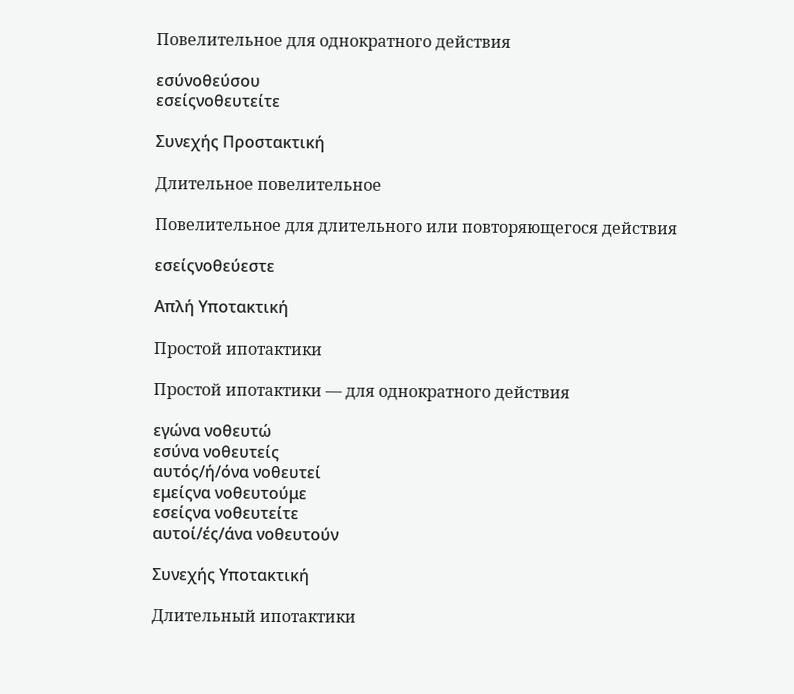Повелительное для однократного действия

εσύνοθεύσου
εσείςνοθευτείτε

Συνεχής Προστακτική

Длительное повелительное

Повелительное для длительного или повторяющегося действия

εσείςνοθεύεστε

Απλή Υποτακτική

Простой ипотактики

Простой ипотактики — для однократного действия

εγώνα νοθευτώ
εσύνα νοθευτείς
αυτός/ή/όνα νοθευτεί
εμείςνα νοθευτούμε
εσείςνα νοθευτείτε
αυτοί/ές/άνα νοθευτούν

Συνεχής Υποτακτική

Длительный ипотактики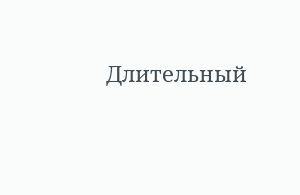Длительный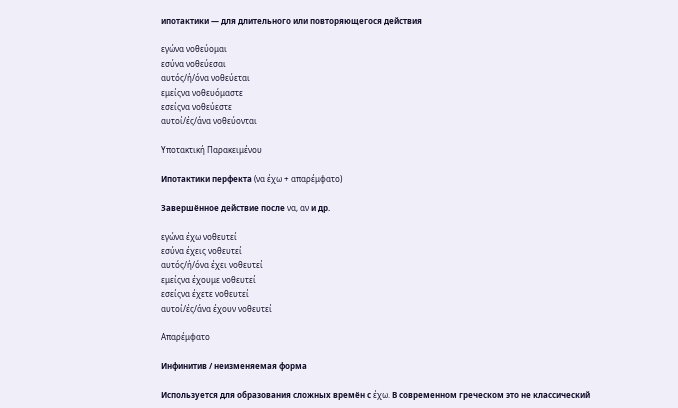ипотактики — для длительного или повторяющегося действия

εγώνα νοθεύομαι
εσύνα νοθεύεσαι
αυτός/ή/όνα νοθεύεται
εμείςνα νοθευόμαστε
εσείςνα νοθεύεστε
αυτοί/ές/άνα νοθεύονται

Υποτακτική Παρακειμένου

Ипотактики перфекта (να έχω + απαρέμφατο)

Завершённое действие после να, αν и др.

εγώνα έχω νοθευτεί
εσύνα έχεις νοθευτεί
αυτός/ή/όνα έχει νοθευτεί
εμείςνα έχουμε νοθευτεί
εσείςνα έχετε νοθευτεί
αυτοί/ές/άνα έχουν νοθευτεί

Απαρέμφατο

Инфинитив / неизменяемая форма

Используется для образования сложных времён с έχω. В современном греческом это не классический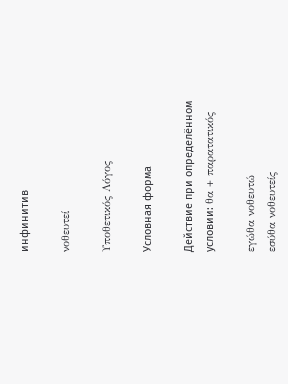инфинитив

νοθευτεί

Υποθετικός Λόγος

Условная форма

Действие при определённом условии: θα + παρατατικός

εγώθα νοθευτώ
εσύθα νοθευτείς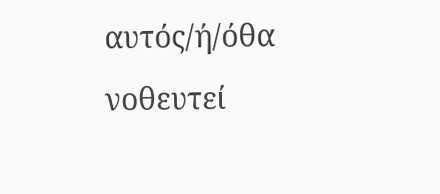αυτός/ή/όθα νοθευτεί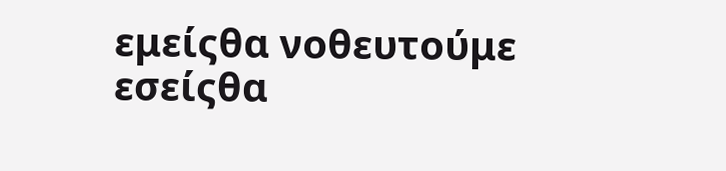εμείςθα νοθευτούμε
εσείςθα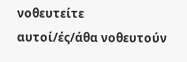νοθευτείτε
αυτοί/ές/άθα νοθευτούν